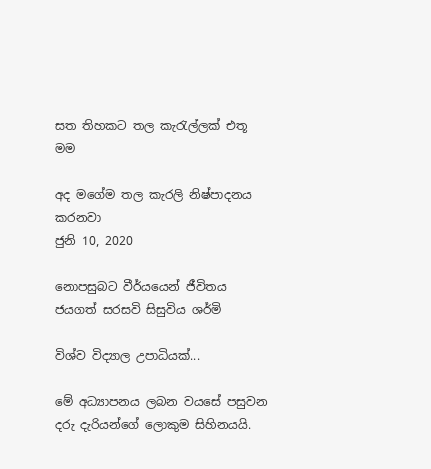සත තිහකට තල කැරැල්ලක් එතූ මම

අද මගේම තල කැරලි නිෂ්පාදනය කරනවා
ජුනි 10, 2020

නොපසුබට වීර්යයෙන් ජීවිතය ජයගත් සරසවි සිසුවිය ශර්මි

විශ්ව විද්‍යාල උපාධියක්...

මේ අධ්‍යාපනය ලබන වයසේ පසුවන දරු දැරියන්ගේ ලොකුම සිහිනයයි.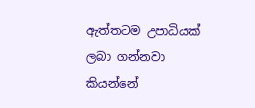ඇත්තටම උපාධියක් ලබා ගන්නවා කියන්නේ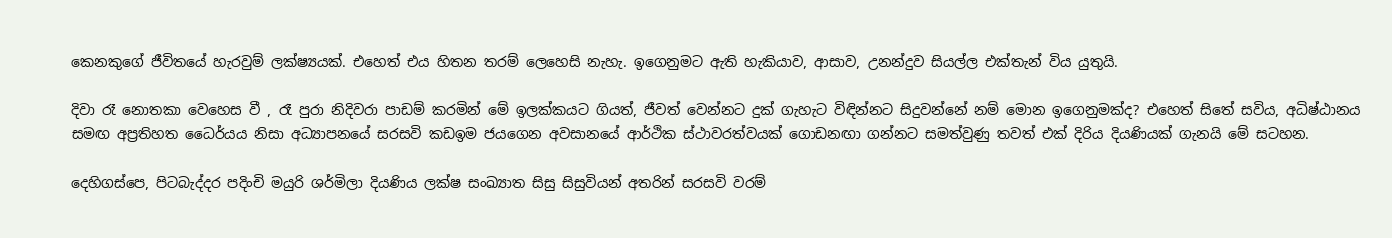කෙනකුගේ ජීවිතයේ හැරවුම් ලක්ෂ්‍යයක්. එහෙත් එය හිතන තරම් ලෙහෙසි නැහැ. ඉගෙනුමට ඇති හැකියාව, ආසාව, උනන්දුව සියල්ල එක්තැන් විය යුතුයි.

දිවා රෑ නොතකා වෙහෙස වී , රෑ පුරා නිදිවරා පාඩම් කරමින් මේ ඉලක්කයට ගියත්, ජීවත් වෙන්නට දුක් ගැහැට විඳින්නට සිදුවන්නේ නම් මොන ඉගෙනුමක්ද? එහෙත් සිතේ සවිය, අධිෂ්ඨානය සමඟ අප්‍රතිහත ධෛර්යය නිසා අධ්‍යාපනයේ සරසවි කඩඉම ජයගෙන අවසානයේ ආර්ථික ස්ථාවරත්වයක් ගොඩනඟා ගන්නට සමත්වුණු තවත් එක් දිරිය දියණියක් ගැනයි මේ සටහන.

දෙහිගස්පෙ, පිටබැද්දර පදිංචි මයුරි ශර්මිලා දියණිය ලක්ෂ සංඛ්‍යාත සිසු සිසුවියන් අතරින් සරසවි වරම්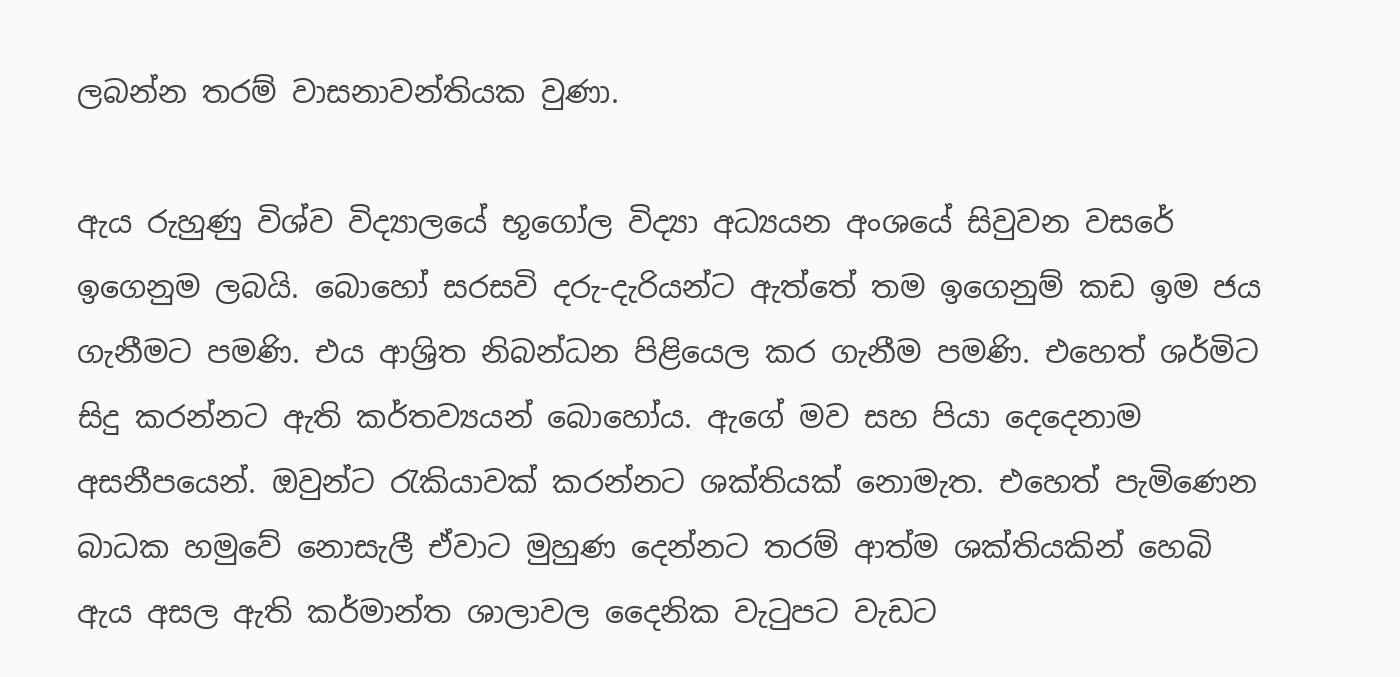ලබන්න තරම් වාසනාවන්තියක වුණා.

ඇය රුහුණු විශ්ව විද්‍යාලයේ භූගෝල විද්‍යා අධ්‍යයන අංශයේ සිවුවන වසරේ ඉගෙනුම ලබයි. බොහෝ සරසවි දරු-දැරියන්ට ඇත්තේ තම ඉගෙනුම් කඩ ඉම ජය ගැනීමට පමණි. එය ආශ්‍රිත නිබන්ධන පිළියෙල කර ගැනීම පමණි. එහෙත් ශර්මිට සිදු කරන්නට ඇති කර්තව්‍යයන් බොහෝය. ඇගේ මව සහ පියා දෙදෙනාම අසනීපයෙන්. ඔවුන්ට රැකියාවක් කරන්නට ශක්තියක් නොමැත. එහෙත් පැමිණෙන බාධක හමුවේ නොසැලී ඒවාට මුහුණ දෙන්නට තරම් ආත්ම ශක්තියකින් හෙබි ඇය අසල ඇති කර්මාන්ත ශාලාවල දෛනික වැටුපට වැඩට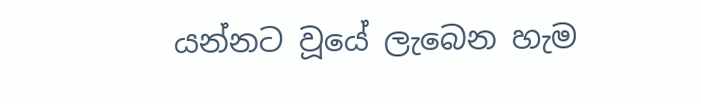යන්නට වූයේ ලැබෙන හැම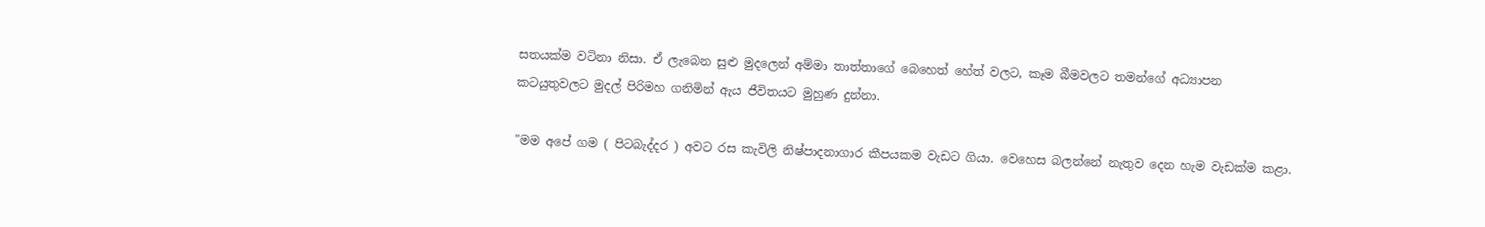සතයක්ම වටිනා නිසා. ඒ ලැබෙන සුළු මුදලෙන් අම්මා තාත්තාගේ බෙහෙත් හේත් වලට, කෑම බීමවලට තමන්ගේ අධ්‍යාපන කටයුතුවලට මුදල් පිරිමහ ගනිමින් ඇය ජීවිතයට මුහුණ දුන්නා.

"මම අපේ ගම ( පිටබැද්දර ) අවට රස කැවිලි නිෂ්පාදනාගාර කීපයකම වැඩට ගියා. වෙහෙස බලන්නේ නැතුව දෙන හැම වැඩක්ම කළා.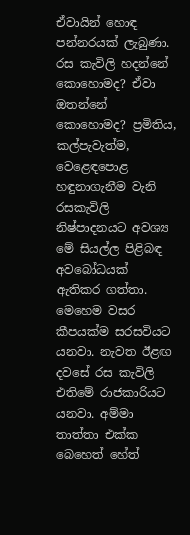ඒවායින් හොඳ පන්නරයක් ලැබුණා. රස කැවිලි හදන්නේ කොහොමද? ඒවා ඔතන්නේ කොහොමද? ප්‍රමිතිය, කල්පැවැත්ම, වෙළෙඳපොළ හඳුනාගැනීම වැනි රසකැවිලි නිෂ්පාදනයට අවශ්‍ය මේ සියල්ල පිළිබඳ අවබෝධයක් ඇතිකර ගත්තා. මෙහෙම වසර කීපයක්ම සරසවියට යනවා. නැවත ඊළඟ දවසේ රස කැවිලි එතිමේ රාජකාරියට යනවා. අම්මා තාත්තා එක්ක බෙහෙත් හේත්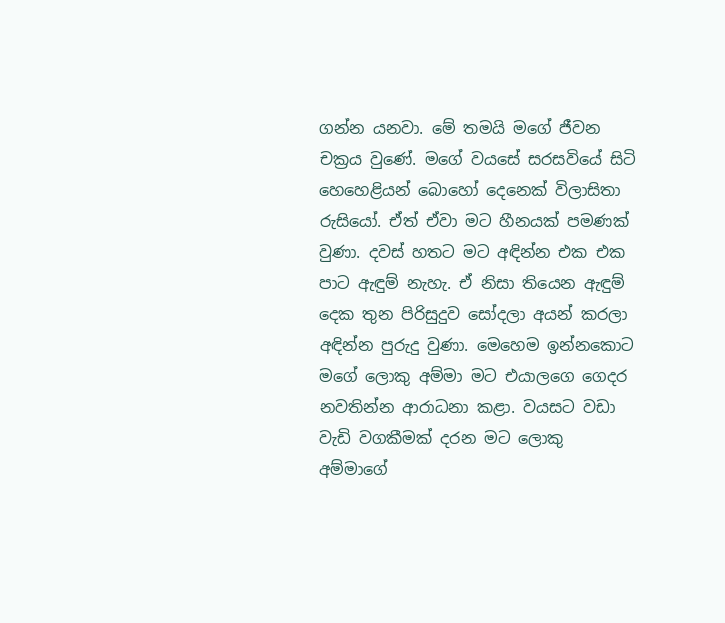ගන්න යනවා. මේ තමයි මගේ ජීවන චක්‍රය වුණේ. මගේ වයසේ සරසවියේ සිටි හෙහෙළියන් බොහෝ දෙනෙක් විලාසිතා රුසියෝ. ඒත් ඒවා මට හීනයක් පමණක් වුණා. දවස් හතට මට අඳින්න එක එක පාට ඇඳුම් නැහැ. ඒ නිසා තියෙන ඇඳුම් දෙක තුන පිරිසුදුව සෝදලා අයන් කරලා අඳින්න පුරුදු වුණා. මෙහෙම ඉන්නකොට මගේ ලොකු අම්මා මට එයාලගෙ ගෙදර නවතින්න ආරාධනා කළා. වයසට වඩා වැඩි වගකීමක් දරන මට ලොකු අම්මාගේ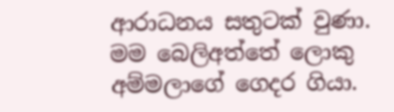ආරාධනය සතුටක් වුණා. මම බෙලිඅත්තේ ලොකු අම්මලාගේ ගෙදර ගියා.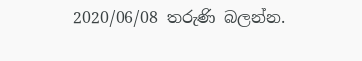2020/06/08 තරුණි බලන්න.